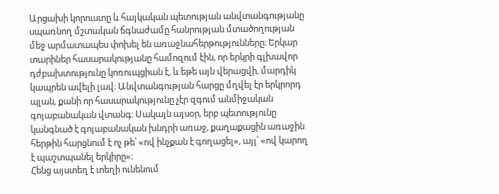Արցախի կորուստը և հայկական պետության անվտանգությանը սպառնող մշտական ճգնաժամը հանրության մտածողության մեջ արմատապես փոխել են առաջնահերթությունները։ Երկար տարիներ հասարակությանը համոզում էին, որ երկրի գլխավոր դժբախտությունը կոռուպցիան է, և եթե այն վերացվի, մարդիկ կապրեն ավելի լավ։ Անվտանգության հարցը մղվել էր երկրորդ պլան, քանի որ հասարակությունը չէր զգում անմիջական գոյաբանական վտանգ։ Սակայն այսօր, երբ պետությունը կանգնած է գոյաբանական խնդրի առաջ, քաղաքացին առաջին հերթին հարցնում է ոչ թե՝ «ով ինչքան է գողացել», այլ՝ «ով կարող է պաշտպանել երկիրը»։
Հենց այստեղ է տեղի ունենում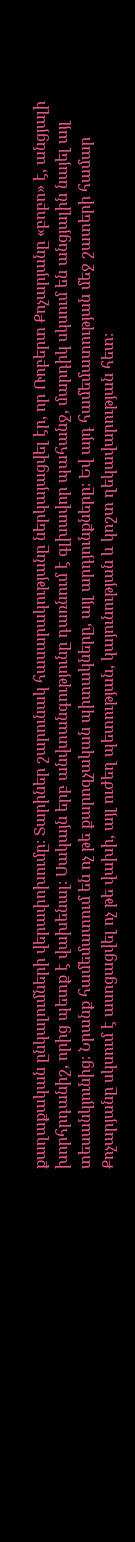քաղաքական ընկալումների վերափոխումը։ Տարիներ շարունակ հասարակությանը ներկայացվել էր, որ Ռոբերտ Քոչարյանը «բոբո» է, անցյալի խորհրդանիշ, որից պետք է վախենալ։ Սակայն երբ անվտանգությունը դառնում է գլխավոր պահանջ, մարդիկ սկսում են անցյալին նայել այլ տեսանկյունից։ Նրանք համեմատում են ոչ թե քարոզչական պիտակները, այլ արդյունքները։ Եվ այդ համեմատության մեջ շատերի համար Քոչարյանը սկսում է ասոցացվել ոչ թե վախի, այլ ուժեղ պետության, կայունության և կոշտ ղեկավարության հետ։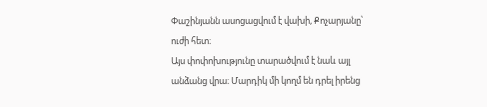Փաշինյանն ասոցացվում է վախի, Քոչարյանը՝ ուժի հետ։
Այս փոփոխությունը տարածվում է նաև այլ անձանց վրա։ Մարդիկ մի կողմ են դրել իրենց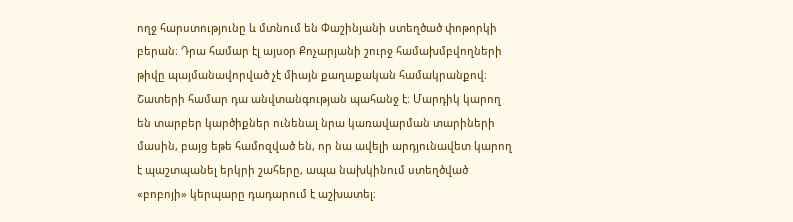ողջ հարստությունը և մտնում են Փաշինյանի ստեղծած փոթորկի բերան։ Դրա համար էլ այսօր Քոչարյանի շուրջ համախմբվողների թիվը պայմանավորված չէ միայն քաղաքական համակրանքով։ Շատերի համար դա անվտանգության պահանջ է։ Մարդիկ կարող են տարբեր կարծիքներ ունենալ նրա կառավարման տարիների մասին, բայց եթե համոզված են, որ նա ավելի արդյունավետ կարող է պաշտպանել երկրի շահերը, ապա նախկինում ստեղծված «բոբոյի» կերպարը դադարում է աշխատել։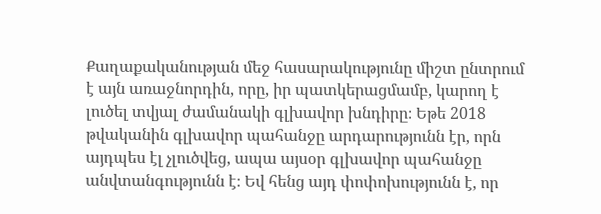Քաղաքականության մեջ հասարակությունը միշտ ընտրում է այն առաջնորդին, որը, իր պատկերացմամբ, կարող է լուծել տվյալ ժամանակի գլխավոր խնդիրը։ Եթե 2018 թվականին գլխավոր պահանջը արդարությունն էր, որն այդպես էլ չլուծվեց, ապա այսօր գլխավոր պահանջը անվտանգությունն է։ Եվ հենց այդ փոփոխությունն է, որ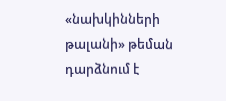«նախկինների թալանի» թեման դարձնում է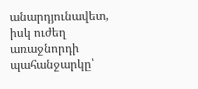անարդյունավետ, իսկ ուժեղ առաջնորդի պահանջարկը՝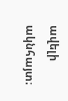ավելի ակնհայտ։